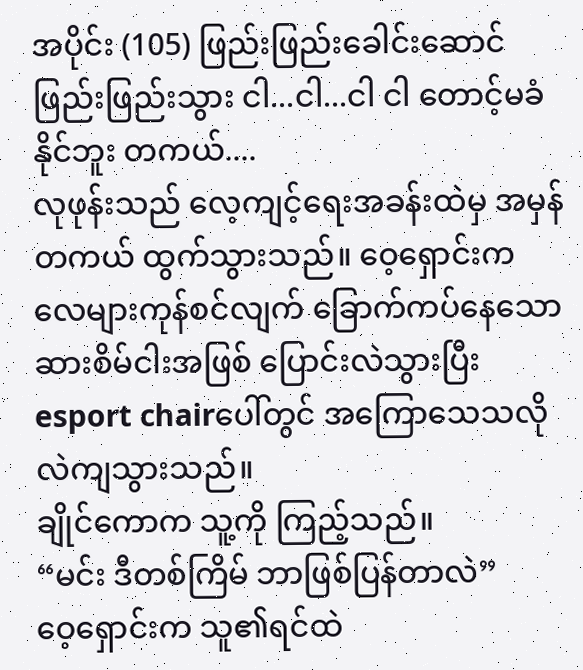အပိုင်း (105) ဖြည်းဖြည်းခေါင်းဆောင် ဖြည်းဖြည်းသွား ငါ...ငါ...ငါ ငါ တောင့်မခံနိုင်ဘူး တကယ်....
လုဖုန်းသည် လေ့ကျင့်ရေးအခန်းထဲမှ အမှန်တကယ် ထွက်သွားသည်။ ဝေ့ရှောင်းက လေများကုန်စင်လျက် ခြောက်ကပ်နေသော ဆားစိမ်ငါးအဖြစ် ပြောင်းလဲသွားပြီး esport chairပေါ်တွင် အကြောသေသလို လဲကျသွားသည်။
ချိုင်ကောက သူ့ကို ကြည့်သည်။
“မင်း ဒီတစ်ကြိမ် ဘာဖြစ်ပြန်တာလဲ”
ဝေ့ရှောင်းက သူ၏ရင်ထဲ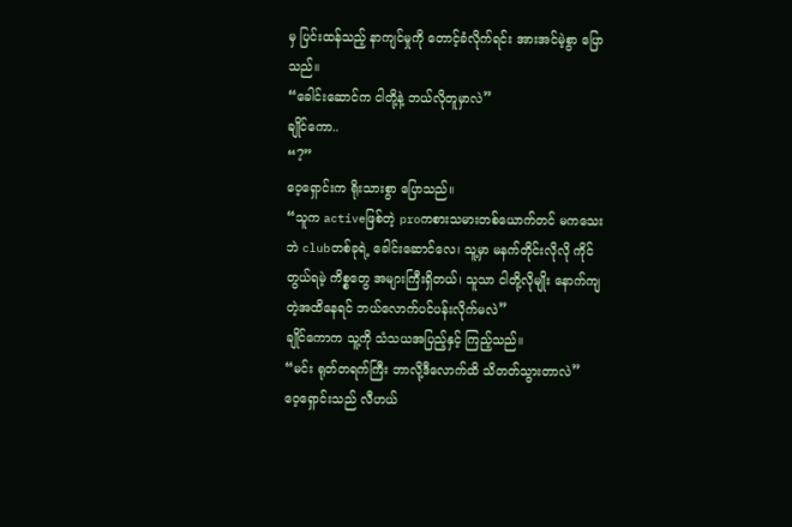မှ ပြင်းထန်သည့် နာကျင်မှုကို တောင့်ခံလိုက်ရင်း အားအင်မဲ့စွာ ပြောသည်။
“ခေါင်းဆောင်က ငါတို့နဲ့ ဘယ်လိုတူမှာလဲ”
ချိုင်ကော..
“?”
ဝေ့ရှောင်းက ရိုးသားစွာ ပြောသည်။
“သူက activeဖြစ်တဲ့ proကစားသမားတစ်ယောက်တင် မကသေးဘဲ clubတစ်ခုရဲ့ ခေါင်းဆောင်လေ၊ သူ့မှာ မနက်တိုင်းလိုလို ကိုင်တွယ်ရမဲ့ ကိစ္စတွေ အများကြီးရှိတယ်၊ သူသာ ငါတို့လိုမျိုး နောက်ကျတဲ့အထိနေရင် ဘယ်လောက်ပင်ပန်းလိုက်မလဲ”
ချိုင်ကောက သူ့ကို သံသယအပြည့်နှင့် ကြည့်သည်။
“မင်း ရုတ်တရက်ကြီး ဘာလို့ဒီလောက်ထိ သိတတ်သွားတာလဲ”
ဝေ့ရှောင်းသည် လီဟယ်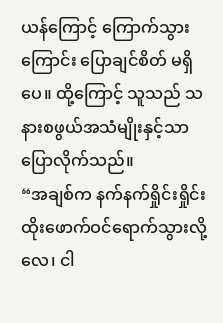ယန်ကြောင့် ကြောက်သွားကြောင်း ပြောချင်စိတ် မရှိပေ။ ထို့ကြောင့် သူသည် သနားစဖွယ်အသံမျိုးနှင့်သာ ပြောလိုက်သည်။
“အချစ်က နက်နက်ရှိုင်းရှိုင်း ထိုးဖောက်ဝင်ရောက်သွားလို့လေ၊ ငါ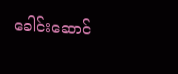ခေါင်းဆောင်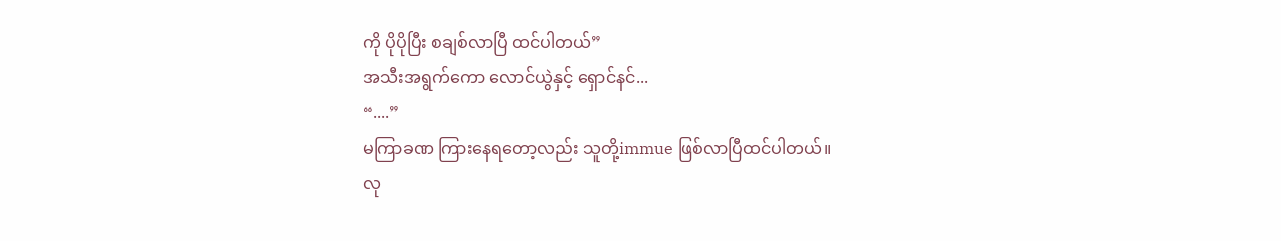ကို ပိုပိုပြီး စချစ်လာပြီ ထင်ပါတယ်”
အသီးအရွက်ကော လောင်ယွဲနှင့် ရှောင်နင်...
“....”
မကြာခဏ ကြားနေရတော့လည်း သူတို့immue ဖြစ်လာပြီထင်ပါတယ်။
လု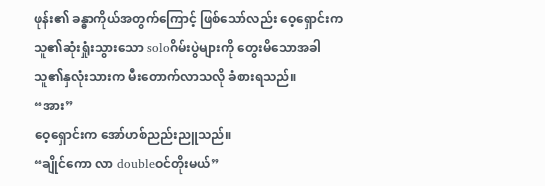ဖုန်း၏ ခန္ဓာကိုယ်အတွက်ကြောင့် ဖြစ်သော်လည်း ဝေ့ရှောင်းက သူ၏ဆုံးရှုံးသွားသော soloဂိမ်းပွဲများကို တွေးမိသောအခါ သူ၏နှလုံးသားက မီးတောက်လာသလို ခံစားရသည်။
“အား”
ဝေ့ရှောင်းက အော်ဟစ်ညည်းညူသည်။
“ချိုင်ကော လာ doubleဝင်တိုးမယ်”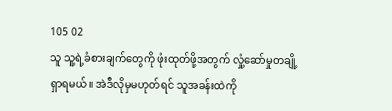105 02
သူ သူ့ရဲ့ခံစားချက်တွေကို ဖုံးထုတ်ဖို့အတွက် လှုံ့ဆော်မှုတချို့ ရှာရမယ်။ အဲဒီလိုမှမဟုတ်ရင် သူအခန်းထဲကို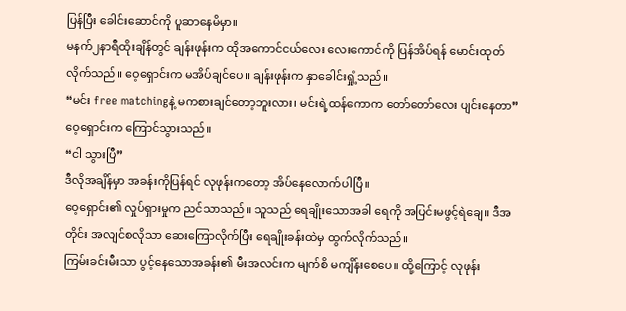ပြန်ပြီး ခေါင်းဆောင်ကို ပူဆာနေမိမှာ။
မနက်၂နာရီထိုးချိန်တွင် ချန်းဖုန်းက ထိုအကောင်ငယ်လေး လေးကောင်ကို ပြန်အိပ်ရန် မောင်းထုတ်လိုက်သည်။ ဝေ့ရှောင်းက မအိပ်ချင်ပေ။ ချန်းဖုန်းက နှာခေါင်းရှုံ့သည်။
“မင်း free matchingနဲ့ မကစားချင်တော့ဘူးလား၊ မင်းရဲ့ထန်ကောက တော်တော်လေး ပျင်းနေတာ”
ဝေ့ရှောင်းက ကြောင်သွားသည်။
“ငါ သွားပြီ”
ဒီလိုအချိန်မှာ အခန်းကိုပြန်ရင် လုဖုန်းကတော့ အိပ်နေလောက်ပါပြီ။
ဝေ့ရှောင်း၏ လှုပ်ရှားမှုက ညင်သာသည်။ သူသည် ရေချိုးသောအခါ ရေကို အပြင်းမဖွင့်ရဲချေ။ ဒီအတိုင်း အလျင်စလိုသာ ဆေးကြောလိုက်ပြီး ရေချိုးခန်းထဲမှ ထွက်လိုက်သည်။
ကြမ်းခင်းမီးသာ ပွင့်နေသောအခန်း၏ မီးအလင်းက မျက်စိ မကျိန်းစေပေ။ ထို့ကြောင့် လုဖုန်း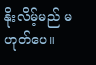နိုးလိမ့်မည် မဟုတ်ပေ။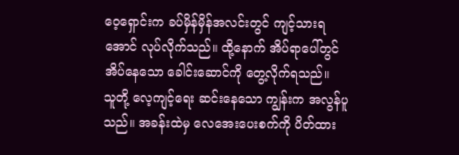ဝေ့ရှောင်းက ခပ်မှိန်မှိန်အလင်းတွင် ကျင့်သားရအောင် လုပ်လိုက်သည်။ ထို့နောက် အိပ်ရာပေါ်တွင် အိပ်နေသော ခေါင်းဆောင်ကို တွေ့လိုက်ရသည်။
သူတို့ လေ့ကျင့်ရေး ဆင်းနေသော ကျွန်းက အလွန်ပူသည်။ အခန်းထဲမှ လေအေးပေးစက်ကို ပိတ်ထား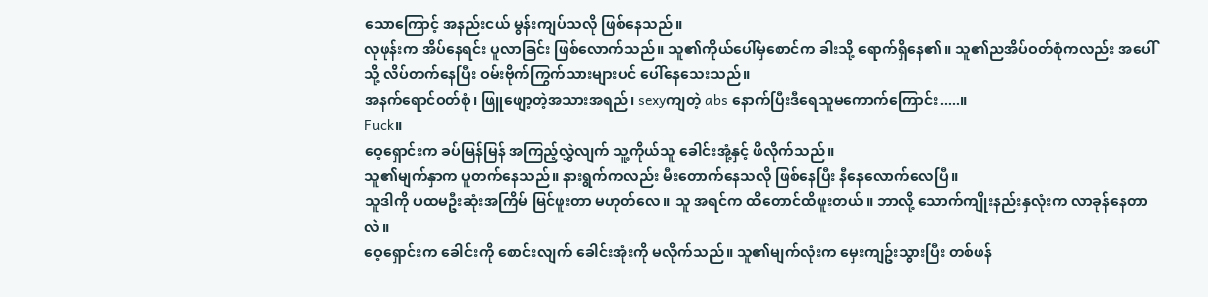သောကြောင့် အနည်းငယ် မွန်းကျပ်သလို ဖြစ်နေသည်။
လုဖုန်းက အိပ်နေရင်း ပူလာခြင်း ဖြစ်လောက်သည်။ သူ၏ကိုယ်ပေါ်မှစောင်က ခါးသို့ ရောက်ရှိနေ၏။ သူ၏ညအိပ်ဝတ်စုံကလည်း အပေါ်သို့ လိပ်တက်နေပြီး ဝမ်းဗိုက်ကြွက်သားများပင် ပေါ်နေသေးသည်။
အနက်ရောင်ဝတ်စုံ၊ ဖြူဖျော့တဲ့အသားအရည်၊ sexyကျတဲ့ abs နောက်ပြီးဒီရေသူမကောက်ကြောင်း.....။
Fuck။
ဝေ့ရှောင်းက ခပ်မြန်မြန် အကြည့်လွှဲလျက် သူ့ကိုယ်သူ ခေါင်းအုံ့နှင့် ဖိလိုက်သည်။
သူ၏မျက်နှာက ပူတက်နေသည်။ နားရွက်ကလည်း မီးတောက်နေသလို ဖြစ်နေပြီး နီနေလောက်လေပြီ။
သူဒါကို ပထမဦးဆုံးအကြိမ် မြင်ဖူးတာ မဟုတ်လေ။ သူ အရင်က ထိတောင်ထိဖူးတယ်။ ဘာလို့ သောက်ကျိုးနည်းနှလုံးက လာခုန်နေတာလဲ။
ဝေ့ရှောင်းက ခေါင်းကို စောင်းလျက် ခေါင်းအုံးကို မလိုက်သည်။ သူ၏မျက်လုံးက မှေးကျဥ်းသွားပြီး တစ်ဖန်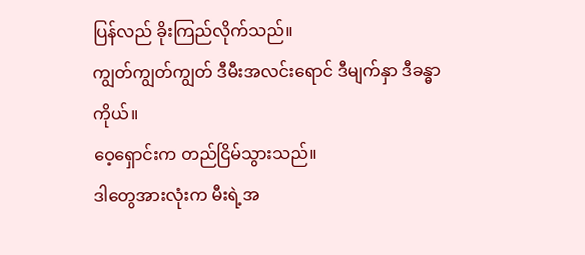ပြန်လည် ခိုးကြည်လိုက်သည်။
ကျွတ်ကျွတ်ကျွတ် ဒီမီးအလင်းရောင် ဒီမျက်နှာ ဒီခန္ဓာကိုယ်။
ဝေ့ရှောင်းက တည်ငြိမ်သွားသည်။
ဒါတွေအားလုံးက မီးရဲ့အ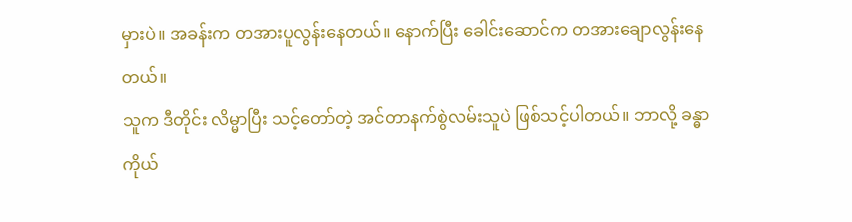မှားပဲ။ အခန်းက တအားပူလွန်းနေတယ်။ နောက်ပြီး ခေါင်းဆောင်က တအားချောလွန်းနေတယ်။
သူက ဒီတိုင်း လိမ္မာပြီး သင့်တော်တဲ့ အင်တာနက်စွဲလမ်းသူပဲ ဖြစ်သင့်ပါတယ်။ ဘာလို့ ခန္ဓာကိုယ်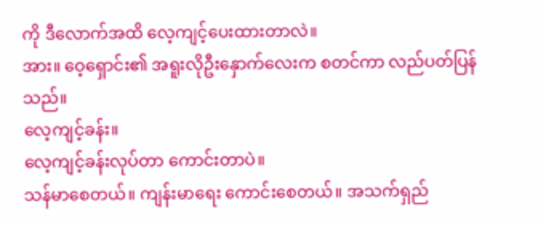ကို ဒီလောက်အထိ လေ့ကျင့်ပေးထားတာလဲ။
အား။ ဝေ့ရှောင်း၏ အရူးလိုဦးနှောက်လေးက စတင်ကာ လည်ပတ်ပြန်သည်။
လေ့ကျင့်ခန်း။
လေ့ကျင့်ခန်းလုပ်တာ ကောင်းတာပဲ။
သန်မာစေတယ်။ ကျန်းမာရေး ကောင်းစေတယ်။ အသက်ရှည်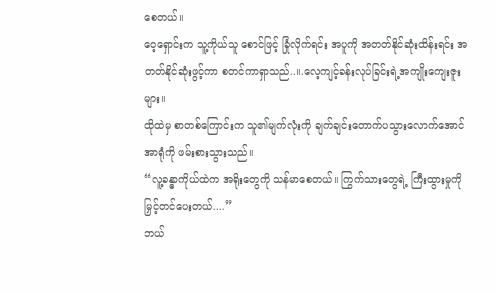စေတယ်။
ဝေ့ရှောင်းက သူ့ကိုယ်သူ စောင်ဖြင့် ခြုံလိုက်ရင်း အပူကို အတတ်နိုင်ဆုံးထိန်းရင်း အတတ်နိုင်ဆုံးဖွင့်ကာ စတင်ကာရှာသည်..။.လေ့ကျင့်ခန်းလုပ်ခြင်းရဲ့အကျိုးကျေးဇူးများ။
ထိုထဲမှ စာတစ်ကြောင်းက သူ၏မျက်လုံးကို ချက်ချင်းတောက်ပသွားလောက်အောင် အာရုံကို ဖမ်းစားသွားသည်။
“လူ့ခန္ဓာကိုယ်ထဲက အရိုးတွေကို သန်မာစေတယ်။ ကြွက်သားတွေရဲ့ ကြီးထွားမှုကို မြှင့်တင်ပေးတယ်....”
ဘယ်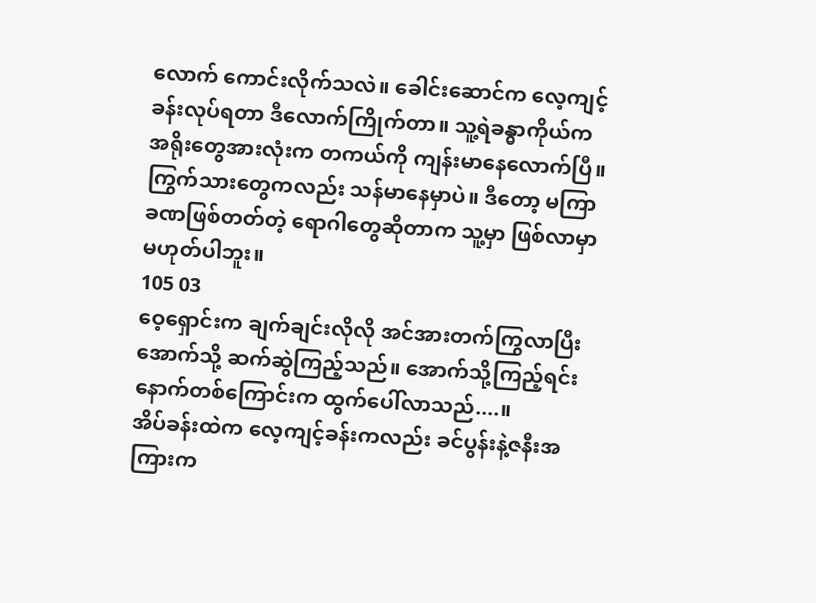လောက် ကောင်းလိုက်သလဲ။ ခေါင်းဆောင်က လေ့ကျင့်ခန်းလုပ်ရတာ ဒီလောက်ကြိုက်တာ။ သူ့ရဲခန္ဓာကိုယ်က အရိုးတွေအားလုံးက တကယ်ကို ကျန်းမာနေလောက်ပြီ။ ကြွက်သားတွေကလည်း သန်မာနေမှာပဲ။ ဒီတော့ မကြာခဏဖြစ်တတ်တဲ့ ရောဂါတွေဆိုတာက သူ့မှာ ဖြစ်လာမှာ မဟုတ်ပါဘူး။
105 03
ဝေ့ရှောင်းက ချက်ချင်းလိုလို အင်အားတက်ကြွလာပြီးအောက်သို့ ဆက်ဆွဲကြည့်သည်။ အောက်သို့ကြည့်ရင်း နောက်တစ်ကြောင်းက ထွက်ပေါ်လာသည်....။
အိပ်ခန်းထဲက လေ့ကျင့်ခန်းကလည်း ခင်ပွန်းနဲ့ဇနီးအကြားက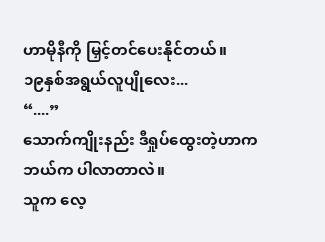ဟာမိုနီကို မြှင့်တင်ပေးနိုင်တယ်။
၁၉နှစ်အရွယ်လူပျိုလေး...
“....”
သောက်ကျိုးနည်း ဒီရှုပ်ထွေးတဲ့ဟာက ဘယ်က ပါလာတာလဲ။
သူက လေ့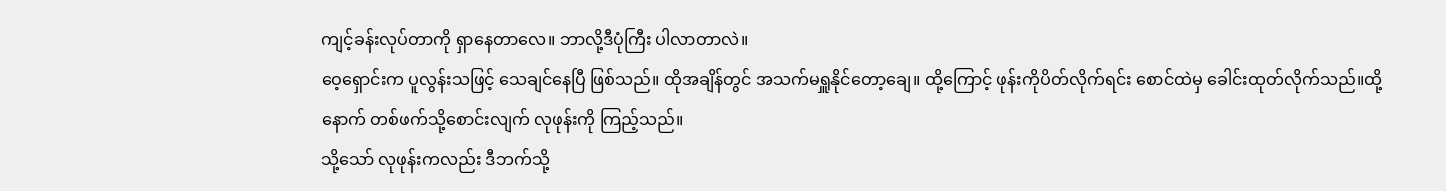ကျင့်ခန်းလုပ်တာကို ရှာနေတာလေ။ ဘာလို့ဒီပုံကြီး ပါလာတာလဲ။
ဝေ့ရှောင်းက ပူလွန်းသဖြင့် သေချင်နေပြီ ဖြစ်သည်။ ထိုအချိန်တွင် အသက်မရှူနိုင်တော့ချေ။ ထို့ကြောင့် ဖုန်းကိုပိတ်လိုက်ရင်း စောင်ထဲမှ ခေါင်းထုတ်လိုက်သည်။ထို့နောက် တစ်ဖက်သို့စောင်းလျက် လုဖုန်းကို ကြည့်သည်။
သို့သော် လုဖုန်းကလည်း ဒီဘက်သို့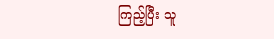ကြည့်ပြီး သူ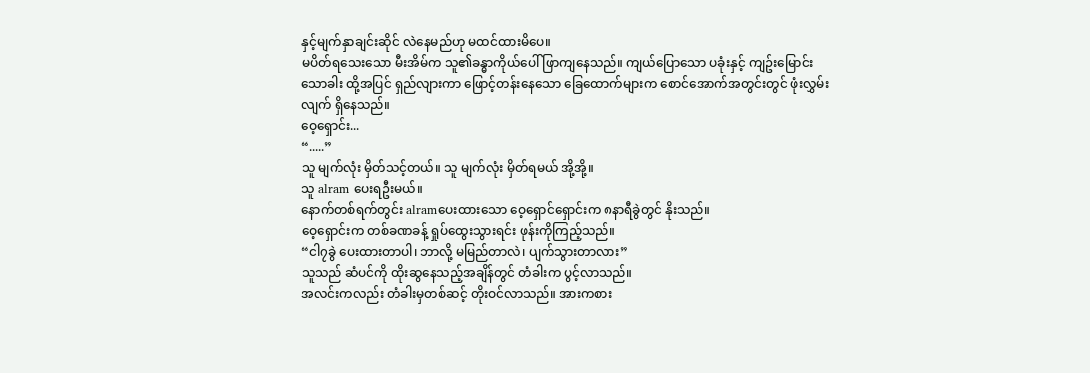နှင့်မျက်နှာချင်းဆိုင် လဲနေမည်ဟု မထင်ထားမိပေ။
မပိတ်ရသေးသော မီးအိမ်က သူ၏ခန္ဓာကိုယ်ပေါ် ဖြာကျနေသည်။ ကျယ်ပြောသော ပခုံးနှင့် ကျဥ်းမြောင်းသောခါး ထို့အပြင် ရှည်လျားကာ ဖြောင့်တန်းနေသော ခြေထောက်များက စောင်အောက်အတွင်းတွင် ဖုံးလွှမ်းလျက် ရှိနေသည်။
ဝေ့ရှောင်း...
“.....”
သူ မျက်လုံး မှိတ်သင့်တယ်။ သူ မျက်လုံး မှိတ်ရမယ် အို့အို့။
သူ alram ပေးရဦးမယ်။
နောက်တစ်ရက်တွင်း alramပေးထားသော ဝေ့ရှောင်ရှောင်းက ၈နာရီခွဲတွင် နိုးသည်။
ဝေ့ရှောင်းက တစ်ခဏခန့် ရှုပ်ထွေးသွားရင်း ဖုန်းကိုကြည့်သည်။
“ငါ၇ခွဲ ပေးထားတာပါ၊ ဘာလို့ မမြည်တာလဲ၊ ပျက်သွားတာလား”
သူသည် ဆံပင်ကို ထိုးဆွနေသည့်အချိန်တွင် တံခါးက ပွင့်လာသည်။
အလင်းကလည်း တံခါးမှတစ်ဆင့် တိုးဝင်လာသည်။ အားကစား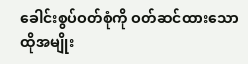ခေါင်းစွပ်ဝတ်စုံကို ဝတ်ဆင်ထားသော ထိုအမျိုး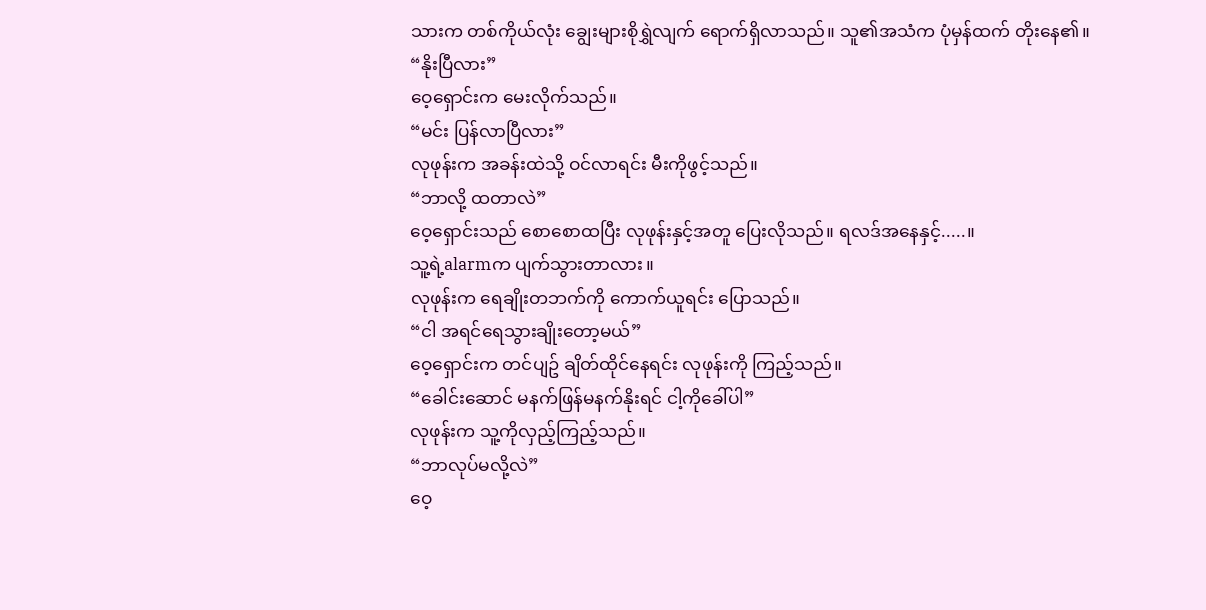သားက တစ်ကိုယ်လုံး ချွေးများစိုရွှဲလျက် ရောက်ရှိလာသည်။ သူ၏အသံက ပုံမှန်ထက် တိုးနေ၏။
“နိုးပြီလား”
ဝေ့ရှောင်းက မေးလိုက်သည်။
“မင်း ပြန်လာပြီလား”
လုဖုန်းက အခန်းထဲသို့ ဝင်လာရင်း မီးကိုဖွင့်သည်။
“ဘာလို့ ထတာလဲ”
ဝေ့ရှောင်းသည် စောစောထပြီး လုဖုန်းနှင့်အတူ ပြေးလိုသည်။ ရလဒ်အနေနှင့်.....။
သူ့ရဲ့alarmက ပျက်သွားတာလား။
လုဖုန်းက ရေချိုးတဘက်ကို ကောက်ယူရင်း ပြောသည်။
“ငါ အရင်ရေသွားချိုးတော့မယ်”
ဝေ့ရှောင်းက တင်ပျဥ် ချိတ်ထိုင်နေရင်း လုဖုန်းကို ကြည့်သည်။
“ခေါင်းဆောင် မနက်ဖြန်မနက်နိုးရင် ငါ့ကိုခေါ်ပါ”
လုဖုန်းက သူ့ကိုလှည့်ကြည့်သည်။
“ဘာလုပ်မလို့လဲ”
ဝေ့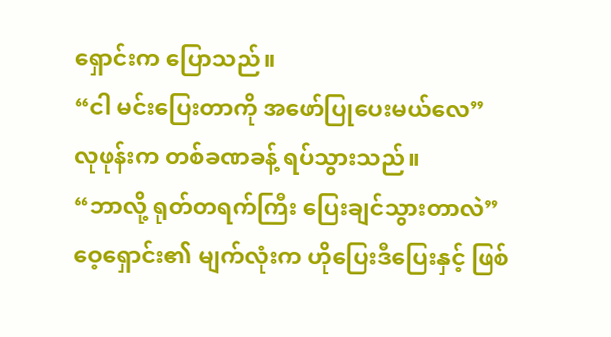ရှောင်းက ပြောသည်။
“ငါ မင်းပြေးတာကို အဖော်ပြုပေးမယ်လေ”
လုဖုန်းက တစ်ခဏခန့် ရပ်သွားသည်။
“ဘာလို့ ရုတ်တရက်ကြီး ပြေးချင်သွားတာလဲ”
ဝေ့ရှောင်း၏ မျက်လုံးက ဟိုပြေးဒီပြေးနှင့် ဖြစ်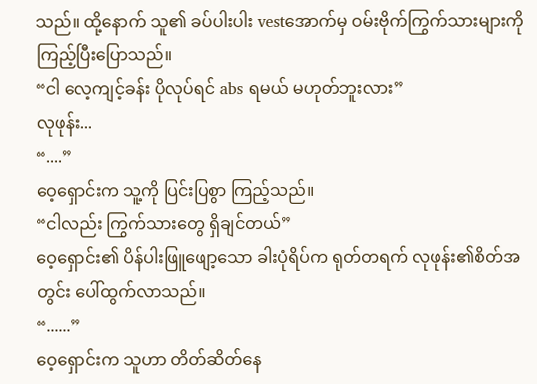သည်။ ထို့နောက် သူ၏ ခပ်ပါးပါး vestအောက်မှ ဝမ်းဗိုက်ကြွက်သားများကို ကြည့်ပြီးပြောသည်။
“ငါ လေ့ကျင့်ခန်း ပိုလုပ်ရင် abs ရမယ် မဟုတ်ဘူးလား”
လုဖုန်း...
“....”
ဝေ့ရှောင်းက သူ့ကို ပြင်းပြစွာ ကြည့်သည်။
“ငါလည်း ကြွက်သားတွေ ရှိချင်တယ်”
ဝေ့ရှောင်း၏ ပိန်ပါးဖြူဖျော့သော ခါးပုံရိပ်က ရုတ်တရက် လုဖုန်း၏စိတ်အတွင်း ပေါ်ထွက်လာသည်။
“......”
ဝေ့ရှောင်းက သူဟာ တိတ်ဆိတ်နေ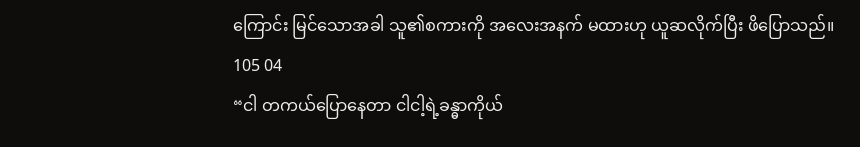ကြောင်း မြင်သောအခါ သူ၏စကားကို အလေးအနက် မထားဟု ယူဆလိုက်ပြီး ဖိပြောသည်။
105 04
“ငါ တကယ်ပြောနေတာ ငါငါ့ရဲ့ခန္ဓာကိုယ်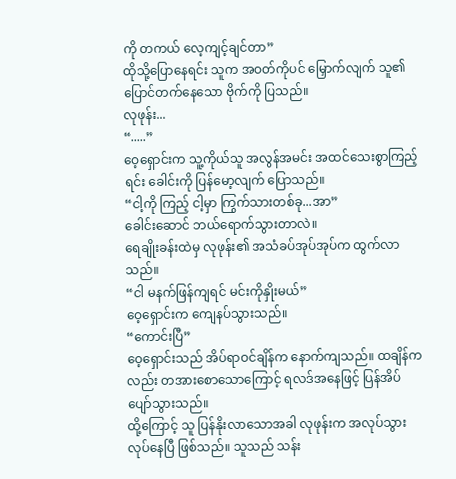ကို တကယ် လေ့ကျင့်ချင်တာ”
ထိုသို့ပြောနေရင်း သူက အဝတ်ကိုပင် မြှောက်လျက် သူ၏ ပြောင်တက်နေသော ဗိုက်ကို ပြသည်။
လုဖုန်း...
“.....”
ဝေ့ရှောင်းက သူ့ကိုယ်သူ အလွန်အမင်း အထင်သေးစွာကြည့်ရင်း ခေါင်းကို ပြန်မော့လျက် ပြောသည်။
“ငါ့ကို ကြည့် ငါ့မှာ ကြွက်သားတစ်ခု...အာ”
ခေါင်းဆောင် ဘယ်ရောက်သွားတာလဲ။
ရေချိုးခန်းထဲမှ လုဖုန်း၏ အသံခပ်အုပ်အုပ်က ထွက်လာသည်။
“ငါ မနက်ဖြန်ကျရင် မင်းကိုနှိုးမယ်”
ဝေ့ရှောင်းက ကျေနပ်သွားသည်။
“ကောင်းပြီ”
ဝေ့ရှောင်းသည် အိပ်ရာဝင်ချိန်က နောက်ကျသည်။ ထချိန်ကလည်း တအားစောသောကြောင့် ရလဒ်အနေဖြင့် ပြန်အိပ်ပျော်သွားသည်။
ထို့ကြောင့် သူ ပြန်နိုးလာသောအခါ လုဖုန်းက အလုပ်သွားလုပ်နေပြီ ဖြစ်သည်။ သူသည် သန်း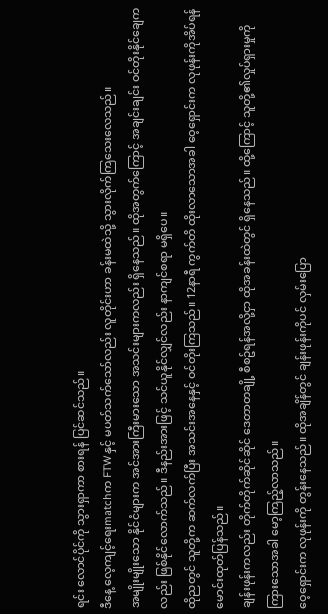ရင်း လောင်ပိုင်ကို သွားရှာကာ စားရန် ပြင်ဆင်သည်။
ဒီနေ့ လေ့ကျင့်ရေးmatchက FTWနှင့် မပတ်သက်သော်လည်း လူတိုင်းဟာ ခန်းမထဲသို့ သွားလိုက်ကြသေးလေသည်။
အမျိုးမျိုးသော နိုင်ငံများက အင်အားကြီးမားသော အသင်းများကလည်း ရှိနေသည်။ ထိုအတွက်ကြောင့် အချင်းချင်း ဝင်တိုးနိုင်ချေကလည်း ဖြစ်နိုင်လောက်သည်။ ဒီနည်းအားဖြင့် သင်ယူနိုင်လျှင်လည်း နာကျင်စရာ မရှိပေ။
ထိုညတွင် သူတို့က ဆက်လက်ပြီး အသင်းအနေနှင့် ဝင်တိုးကြသည်။ 12နာရီ ကွက်တိ ထိုးလာသောအခါ ဝေ့ရှောင်းက လုဖုန်းကိုအိပ်ရန် မောင်းထုတ်ပြန်သည်။
ချန်းဖုန်းကလည်း တိုက်တိုက်ဆိုင်ဆိုင် ဒေတာတချို့ စီစဥ်ရန်အလို့ငှာ ထိုအခန်းထဲတွင် ရှိနေသည်။ ထို့ကြောင့် သူတို့၏လှုပ်ရှားမှုကို ကြားသောအခါ မော့ကြည့်လာသည်။
ဝေ့ရှောင်းက လုဖုန်းကို တွန်းနေသည်။ ထိုအချိန်တွင် ချန်းဖုန်းကိုပင် လှမ်းပြော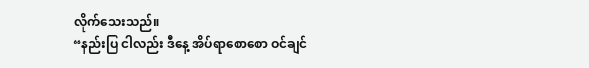လိုက်သေးသည်။
“နည်းပြ ငါလည်း ဒီနေ့ အိပ်ရာစောစော ဝင်ချင်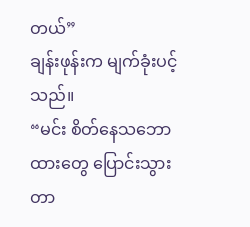တယ်”
ချန်းဖုန်းက မျက်ခုံးပင့်သည်။
“မင်း စိတ်နေသဘောထားတွေ ပြောင်းသွားတာ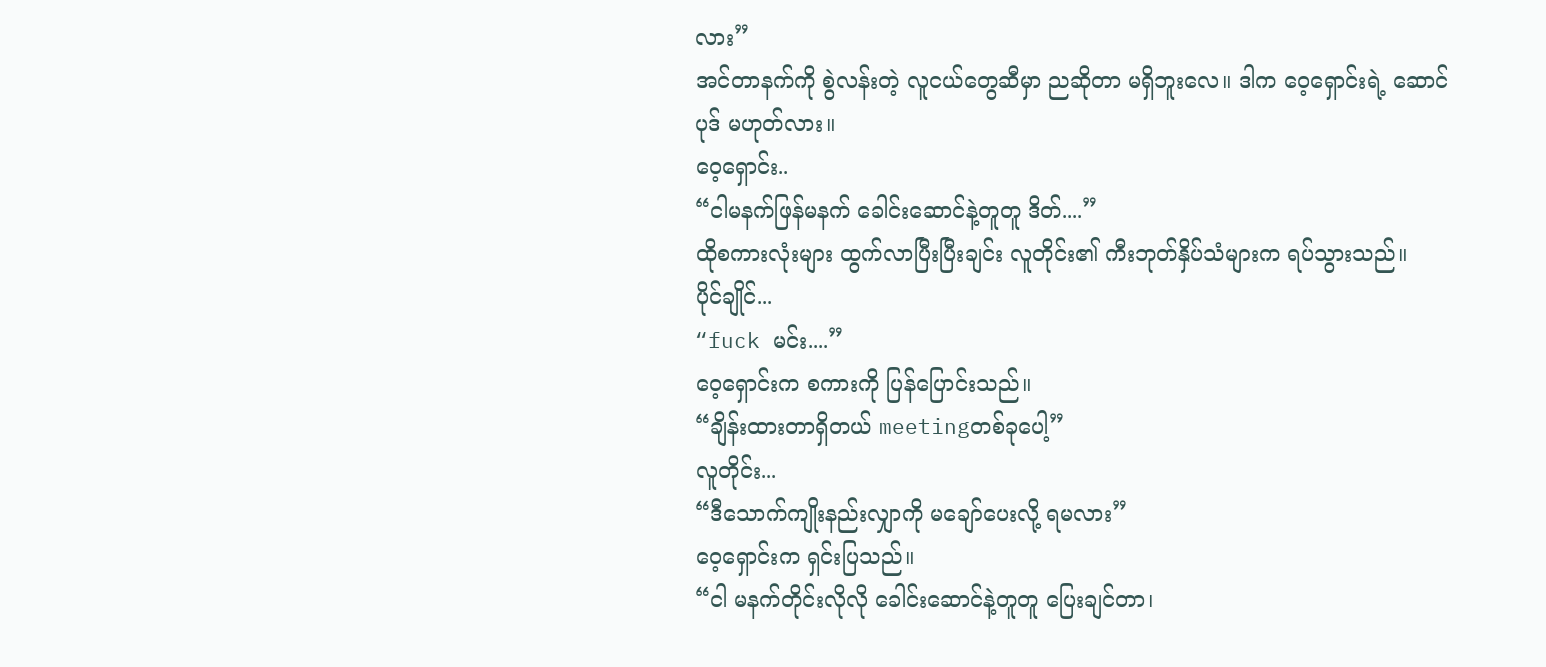လား”
အင်တာနက်ကို စွဲလန်းတဲ့ လူငယ်တွေဆီမှာ ညဆိုတာ မရှိဘူးလေ။ ဒါက ဝေ့ရှောင်းရဲ့ ဆောင်ပုဒ် မဟုတ်လား။
ဝေ့ရှောင်း..
“ငါမနက်ဖြန်မနက် ခေါင်းဆောင်နဲ့တူတူ ဒိတ်....”
ထိုစကားလုံးများ ထွက်လာပြီးပြီးချင်း လူတိုင်း၏ ကီးဘုတ်နှိပ်သံများက ရပ်သွားသည်။
ပိုင်ချိုင်...
“fuck မင်း....”
ဝေ့ရှောင်းက စကားကို ပြန်ပြောင်းသည်။
“ချိန်းထားတာရှိတယ် meetingတစ်ခုပေါ့”
လူတိုင်း...
“ဒီသောက်ကျိုးနည်းလျှာကို မချော်ပေးလို့ ရမလား”
ဝေ့ရှောင်းက ရှင်းပြသည်။
“ငါ မနက်တိုင်းလိုလို ခေါင်းဆောင်နဲ့တူတူ ပြေးချင်တာ၊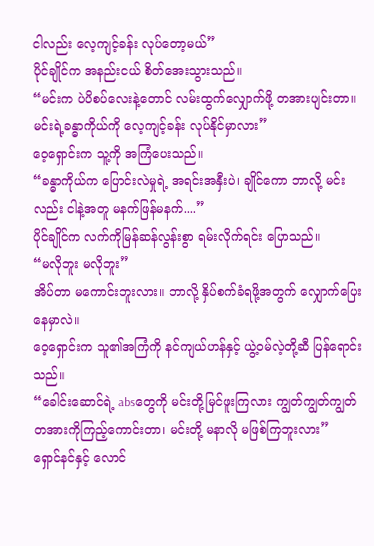ငါလည်း လေ့ကျင့်ခန်း လုပ်တော့မယ်”
ပိုင်ချိုင်က အနည်းငယ် စိတ်အေးသွားသည်။
“မင်းက ပဲပိစပ်လေးနဲ့တောင် လမ်းထွက်လျှောက်ဖို့ တအားပျင်းတာ။ မင်းရဲ့ခန္ဓာကိုယ်ကို လေ့ကျင့်ခန်း လုပ်နိုင်မှာလား”
ဝေ့ရှောင်းက သူ့ကို အကြံပေးသည်။
“ခန္ဓာကိုယ်က ပြောင်းလဲမှုရဲ့ အရင်းအနှီးပဲ၊ ချိုင်ကော ဘာလို့ မင်းလည်း ငါနဲ့အတူ မနက်ဖြန်မနက်....”
ပိုင်ချိုင်က လက်ကိုမြန်ဆန်လွန်းစွာ ရမ်းလိုက်ရင်း ပြောသည်။
“မလိုဘူး မလိုဘူး”
အိပ်တာ မကောင်းဘူးလား။ ဘာလို့ နှိပ်စက်ခံရဖို့အတွက် လျှောက်ပြေးနေမှာလဲ။
ဝေ့ရှောင်းက သူ၏အကြံကို နင်ကျယ်ဟန်နှင့် ယွဲ့ဝမ်လဲ့တို့ဆီ ပြန်ရောင်းသည်။
“ခေါင်းဆောင်ရဲ့ absတွေကို မင်းတို့မြင်ဖူးကြလား ကျွတ်ကျွတ်ကျွတ် တအားကိုကြည့်ကောင်းတာ၊ မင်းတို့ မနာလို မဖြစ်ကြဘူးလား”
ရှောင်နင်နှင့် လောင်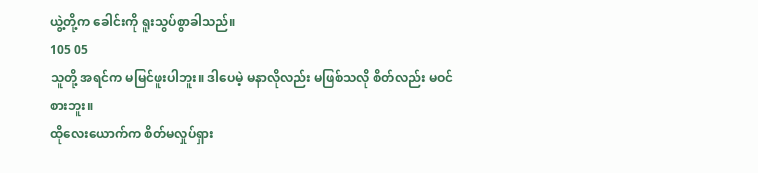ယွဲ့တို့က ခေါင်းကို ရူးသွပ်စွာခါသည်။
105 05
သူတို့ အရင်က မမြင်ဖူးပါဘူး။ ဒါပေမဲ့ မနာလိုလည်း မဖြစ်သလို စိတ်လည်း မဝင်စားဘူး။
ထိုလေးယောက်က စိတ်မလှုပ်ရှား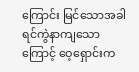ကြောင်း မြင်သောအခါ ရင်ကွဲနာကျသောကြောင့် ဝေ့ရှောင်းက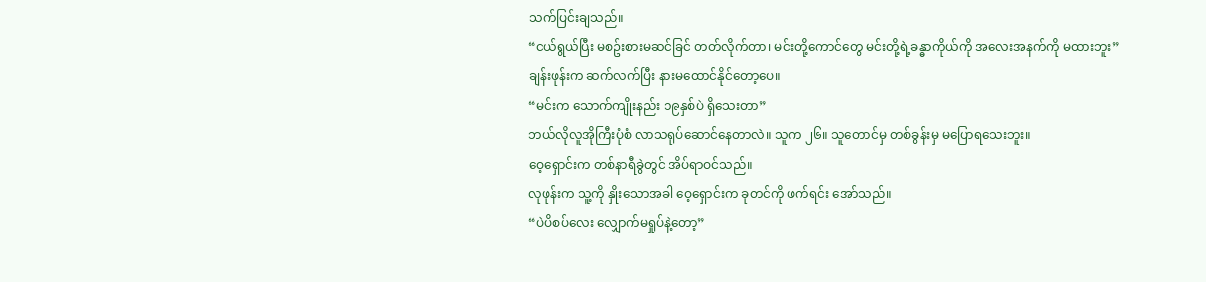သက်ပြင်းချသည်။
“ငယ်ရွယ်ပြီး မစဥ်းစားမဆင်ခြင် တတ်လိုက်တာ၊ မင်းတို့ကောင်တွေ မင်းတို့ရဲ့ခန္ဓာကိုယ်ကို အလေးအနက်ကို မထားဘူး”
ချန်းဖုန်းက ဆက်လက်ပြီး နားမထောင်နိုင်တော့ပေ။
“မင်းက သောက်ကျိုးနည်း ၁၉နှစ်ပဲ ရှိသေးတာ”
ဘယ်လိုလူအိုကြီးပုံစံ လာသရုပ်ဆောင်နေတာလဲ။ သူက ၂၆။ သူတောင်မှ တစ်ခွန်းမှ မပြောရသေးဘူး။
ဝေ့ရှောင်းက တစ်နာရီခွဲတွင် အိပ်ရာဝင်သည်။
လုဖုန်းက သူ့ကို နှိုးသောအခါ ဝေ့ရှောင်းက ခုတင်ကို ဖက်ရင်း အော်သည်။
“ပဲပိစပ်လေး လျှောက်မရှုပ်နဲ့တော့”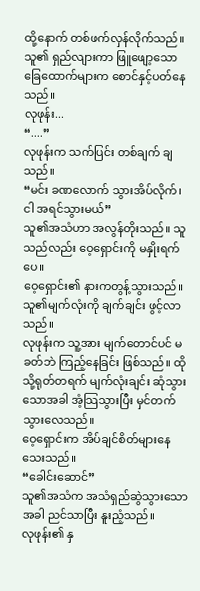ထို့နောက် တစ်ဖက်လှန်လိုက်သည်။ သူ၏ ရှည်လျားကာ ဖြူဖျော့သော ခြေထောက်များက စောင်နှင့်ပတ်နေသည်။
လုဖုန်း...
“....”
လုဖုန်းက သက်ပြင်း တစ်ချက် ချသည်။
“မင်း ခဏလောက် သွားအိပ်လိုက်၊ ငါ အရင်သွားမယ်”
သူ၏အသံဟာ အလွန်တိုးသည်။ သူသည်လည်း ဝေ့ရှောင်းကို မနှိုးရက်ပေ။
ဝေ့ရှောင်း၏ နားကတွန့်သွားသည်။ သူ၏မျက်လုံးကို ချက်ချင်း ဖွင့်လာသည်။
လုဖုန်းက သူ့အား မျက်တောင်ပင် မခတ်ဘဲ ကြည့်နေခြင်း ဖြစ်သည်။ ထိုသို့ရုတ်တရက် မျက်လုံးချင်း ဆုံသွားသောအခါ အံ့သြသွားပြီး မှင်တက်သွားလေသည်။
ဝေ့ရှောင်းက အိပ်ချင်စိတ်များနေသေးသည်။
“ခေါင်းဆောင်”
သူ၏အသံက အသံရှည်ဆွဲသွားသောအခါ ညင်သာပြီး နူးညံ့သည်။
လုဖုန်း၏ နှ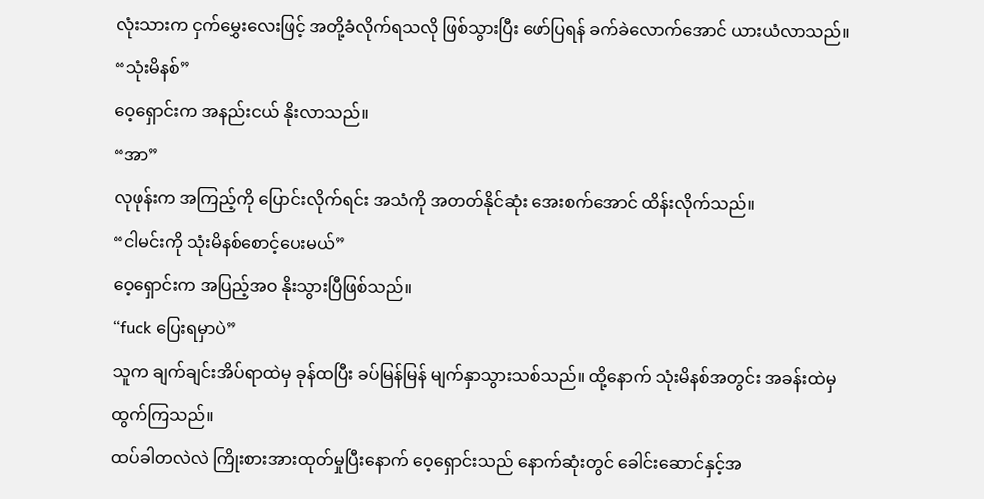လုံးသားက ငှက်မွှေးလေးဖြင့် အတို့ခံလိုက်ရသလို ဖြစ်သွားပြီး ဖော်ပြရန် ခက်ခဲလောက်အောင် ယားယံလာသည်။
“သုံးမိနစ်”
ဝေ့ရှောင်းက အနည်းငယ် နိုးလာသည်။
“အာ”
လုဖုန်းက အကြည့်ကို ပြောင်းလိုက်ရင်း အသံကို အတတ်နိုင်ဆုံး အေးစက်အောင် ထိန်းလိုက်သည်။
“ငါမင်းကို သုံးမိနစ်စောင့်ပေးမယ်”
ဝေ့ရှောင်းက အပြည့်အဝ နိုးသွားပြီဖြစ်သည်။
“fuck ပြေးရမှာပဲ”
သူက ချက်ချင်းအိပ်ရာထဲမှ ခုန်ထပြီး ခပ်မြန်မြန် မျက်နှာသွားသစ်သည်။ ထို့နောက် သုံးမိနစ်အတွင်း အခန်းထဲမှ ထွက်ကြသည်။
ထပ်ခါတလဲလဲ ကြိုးစားအားထုတ်မှုပြီးနောက် ဝေ့ရှောင်းသည် နောက်ဆုံးတွင် ခေါင်းဆောင်နှင့်အ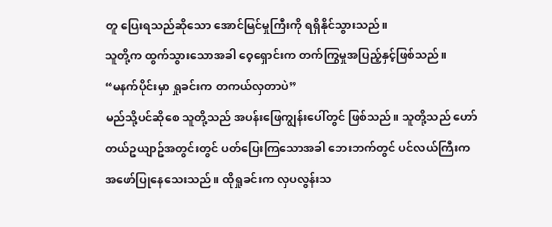တူ ပြေးရသည်ဆိုသော အောင်မြင်မှုကြီးကို ရရှိနိုင်သွားသည်။
သူတို့က ထွက်သွားသောအခါ ဝေ့ရှောင်းက တက်ကြွမှုအပြည့်နှင့်ဖြစ်သည်။
“မနက်ပိုင်းမှာ ရှုခင်းက တကယ်လှတာပဲ”
မည်သို့ပင်ဆိုစေ သူတို့သည် အပန်းဖြေကျွန်းပေါ်တွင် ဖြစ်သည်။ သူတို့သည် ဟော်တယ်ဥယျာဥ်အတွင်းတွင် ပတ်ပြေးကြသောအခါ ဘေးဘက်တွင် ပင်လယ်ကြီးက အဖော်ပြုနေသေးသည်။ ထိုရှုခင်းက လှပလွန်းသ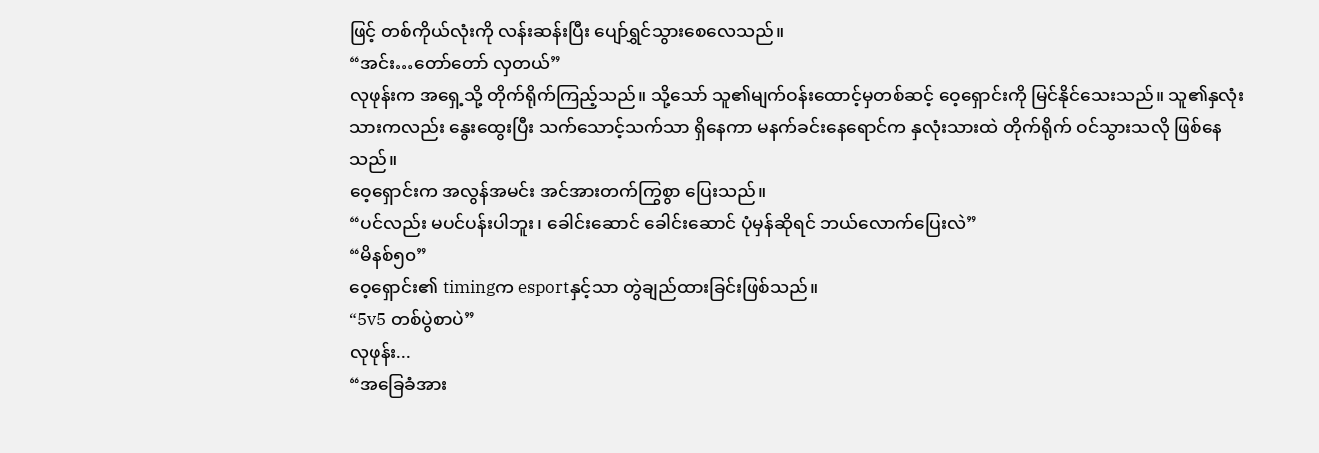ဖြင့် တစ်ကိုယ်လုံးကို လန်းဆန်းပြီး ပျော်ရွှင်သွားစေလေသည်။
“အင်း…တော်တော် လှတယ်”
လုဖုန်းက အရှေ့သို့ တိုက်ရိုက်ကြည့်သည်။ သို့သော် သူ၏မျက်ဝန်းထောင့်မှတစ်ဆင့် ဝေ့ရှောင်းကို မြင်နိုင်သေးသည်။ သူ၏နှလုံးသားကလည်း နွေးထွေးပြီး သက်သောင့်သက်သာ ရှိနေကာ မနက်ခင်းနေရောင်က နှလုံးသားထဲ တိုက်ရိုက် ဝင်သွားသလို ဖြစ်နေသည်။
ဝေ့ရှောင်းက အလွန်အမင်း အင်အားတက်ကြွစွာ ပြေးသည်။
“ပင်လည်း မပင်ပန်းပါဘူး၊ ခေါင်းဆောင် ခေါင်းဆောင် ပုံမှန်ဆိုရင် ဘယ်လောက်ပြေးလဲ”
“မိနစ်၅၀”
ဝေ့ရှောင်း၏ timingက esportနှင့်သာ တွဲချည်ထားခြင်းဖြစ်သည်။
“5v5 တစ်ပွဲစာပဲ”
လုဖုန်း...
“အခြေခံအား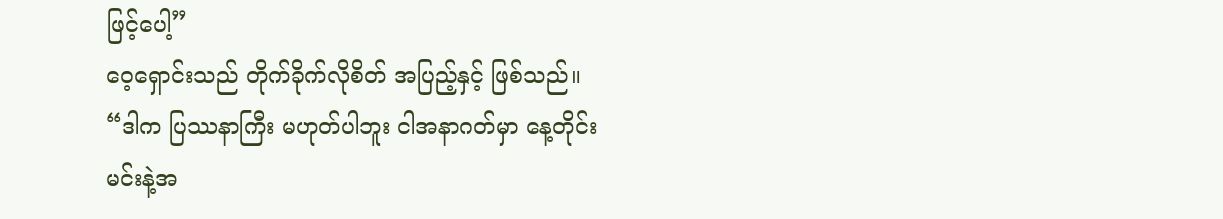ဖြင့်ပေါ့”
ဝေ့ရှောင်းသည် တိုက်ခိုက်လိုစိတ် အပြည့်နှင့် ဖြစ်သည်။
“ဒါက ပြဿနာကြီး မဟုတ်ပါဘူး ငါအနာဂတ်မှာ နေ့တိုင်း မင်းနဲ့အ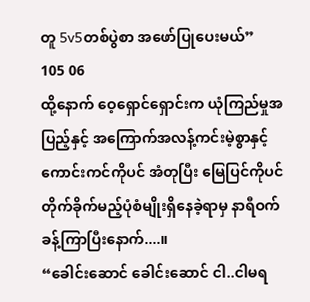တူ 5v5တစ်ပွဲစာ အဖော်ပြုပေးမယ်”
105 06
ထို့နောက် ဝေ့ရှောင်ရှောင်းက ယုံကြည်မှုအပြည့်နှင့် အကြောက်အလန့်ကင်းမဲ့စွာနှင့် ကောင်းကင်ကိုပင် အံတုပြီး မြေပြင်ကိုပင် တိုက်ခိုက်မည့်ပုံစံမျိုးရှိနေခဲ့ရာမှ နာရီဝက်ခန့်ကြာပြီးနောက်....။
“ခေါင်းဆောင် ခေါင်းဆောင် ငါ..ငါမရ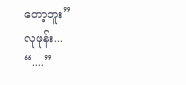တော့ဘူး”
လုဖုန်း...
“....”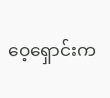ဝေ့ရှောင်းက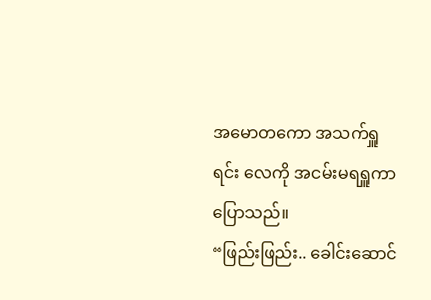အမောတကော အသက်ရှူရင်း လေကို အငမ်းမရရှူကာ ပြောသည်။
“ဖြည်းဖြည်း.. ခေါင်းဆောင်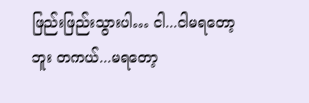ဖြည်းဖြည်းသွားပါ… ငါ...ငါမရတော့ဘူး တကယ်...မရတော့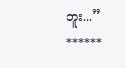ဘူး...”
******